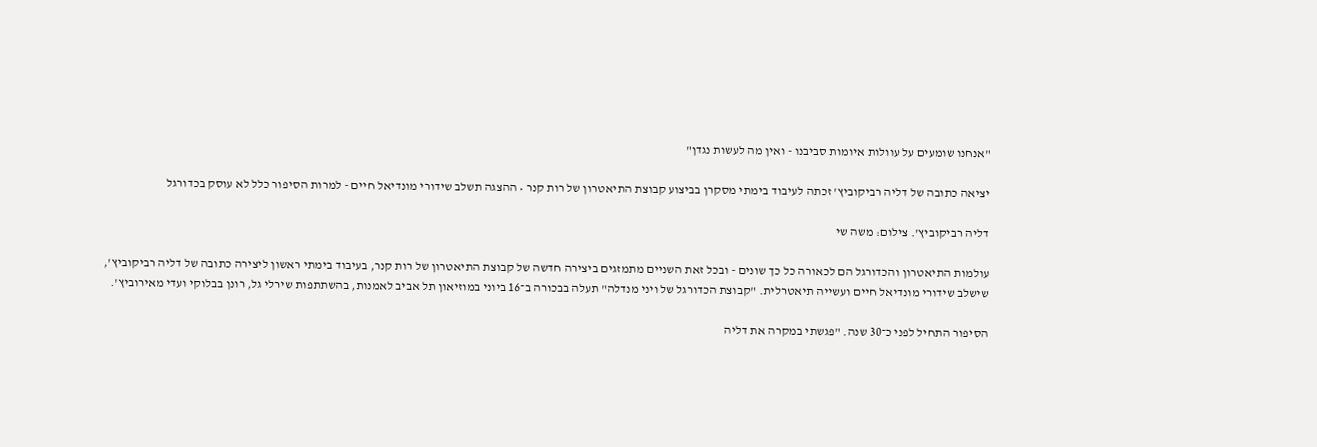"אנחנו שומעים על עוולות איומות סביבנו - ואין מה לעשות נגדן"

יציאה כתובה של דליה רביקוביץ' זכתה לעיבוד בימתי מסקרן בביצוע קבוצת התיאטרון של רות קנר • ההצגה תשלב שידורי מונדיאל חיים - למרות הסיפור כלל לא עוסק בכדורגל

דליה רביקוביץ'. צילום: משה שי

עולמות התיאטרון והכדורגל הם לכאורה כל כך שונים - ובכל זאת השניים מתמזגים ביצירה חדשה של קבוצת התיאטרון של רות קנר, בעיבוד בימתי ראשון ליצירה כתובה של דליה רביקוביץ', שישלב שידורי מונדיאל חיים ועשייה תיאטרלית. "קבוצת הכדורגל של ויני מנדלה" תעלה בבכורה ב־16 ביוני במוזיאון תל אביב לאמנות, בהשתתפות שירלי גל, רונן בבלוקי ועדי מאירוביץ'.

הסיפור התחיל לפני כ־30 שנה. "פגשתי במקרה את דליה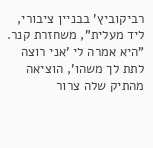רביקוביץ' בבניין ציבורי, ליד מעלית", משחזרת קנר. "היא אמרה לי 'אני רוצה לתת לך משהו', הוציאה מהתיק שלה צרור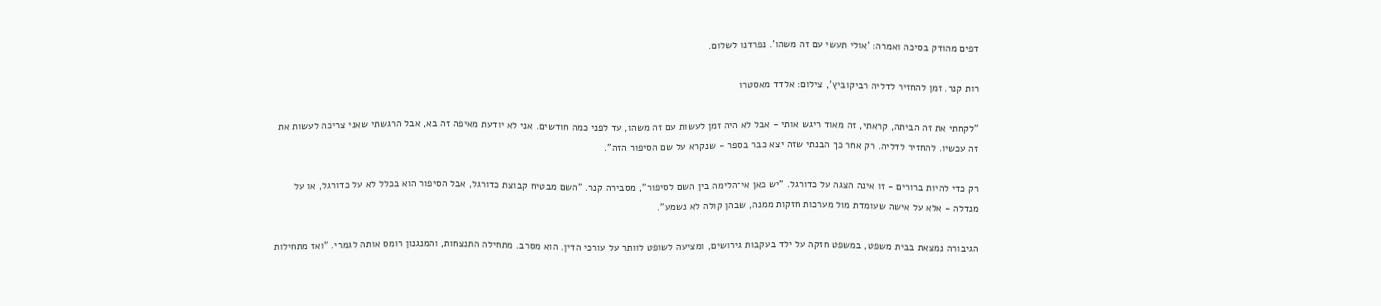דפים מהודק בסיכה ואמרה: 'אולי תעשי עם זה משהו'. נפרדנו לשלום.

רות קנר. זמן להחזיר לדליה רביקוביץ', צילום: אלדד מאסטרו

"לקחתי את זה הביתה, קראתי, זה מאוד ריגש אותי - אבל לא היה זמן לעשות עם זה משהו, עד לפני כמה חודשים. אני לא יודעת מאיפה זה בא, אבל הרגשתי שאני צריכה לעשות את זה עכשיו. להחזיר לדליה. רק אחר כך הבנתי שזה יצא כבר בספר - שנקרא על שם הסיפור הזה".

רק כדי להיות ברורים - זו אינה הצגה על כדורגל. "יש כאן אי־הלימה בין השם לסיפור", מסבירה קנר. "השם מבטיח קבוצת כדורגל, אבל הסיפור הוא בכלל לא על כדורגל, או על מנדלה - אלא על אישה שעומדת מול מערכות חזקות ממנה, שבהן קולה לא נשמע".

הגיבורה נמצאת בבית משפט, במשפט חזקה על ילד בעקבות גירושים, ומציעה לשופט לוותר על עורכי הדין. הוא מסרב. מתחילה התנצחות, והמנגנון רומס אותה לגמרי. "ואז מתחילות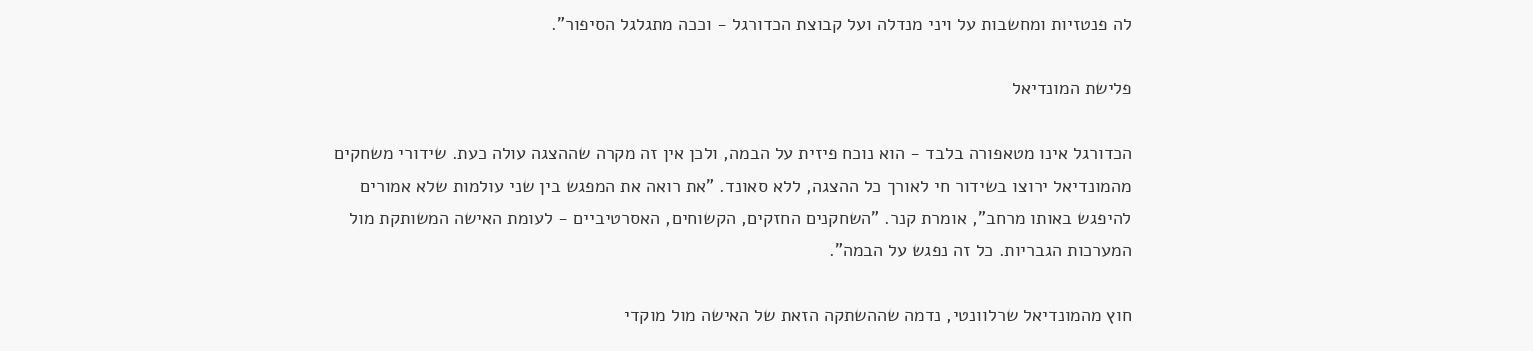לה פנטזיות ומחשבות על ויני מנדלה ועל קבוצת הכדורגל - וככה מתגלגל הסיפור".

פלישת המונדיאל

הכדורגל אינו מטאפורה בלבד - הוא נוכח פיזית על הבמה, ולכן אין זה מקרה שההצגה עולה כעת. שידורי משחקים מהמונדיאל ירוצו בשידור חי לאורך כל ההצגה, ללא סאונד. "את רואה את המפגש בין שני עולמות שלא אמורים להיפגש באותו מרחב", אומרת קנר. "השחקנים החזקים, הקשוחים, האסרטיביים - לעומת האישה המשותקת מול המערכות הגבריות. כל זה נפגש על הבמה".

חוץ מהמונדיאל שרלוונטי, נדמה שההשתקה הזאת של האישה מול מוקדי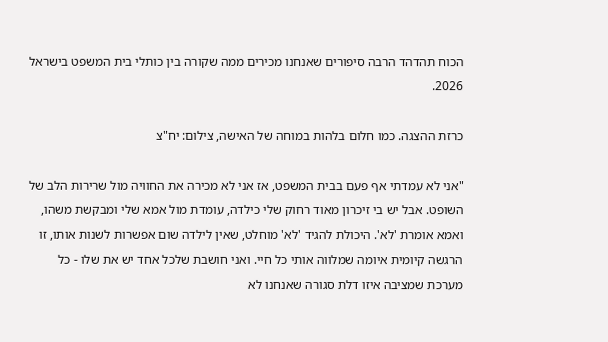הכוח תהדהד הרבה סיפורים שאנחנו מכירים ממה שקורה בין כותלי בית המשפט בישראל 2026.

כרזת ההצגה. כמו חלום בלהות במוחה של האישה, צילום: יח"צ

"אני לא עמדתי אף פעם בבית המשפט, אז אני לא מכירה את החוויה מול שרירות הלב של השופט. אבל יש בי זיכרון מאוד רחוק שלי כילדה, עומדת מול אמא שלי ומבקשת משהו, ואמא אומרת 'לא'. היכולת להגיד 'לא' מוחלט, שאין לילדה שום אפשרות לשנות אותו, זו הרגשה קיומית איומה שמלווה אותי כל חיי. ואני חושבת שלכל אחד יש את שלו - כל מערכת שמציבה איזו דלת סגורה שאנחנו לא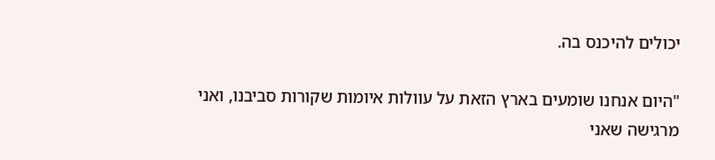יכולים להיכנס בה.

"היום אנחנו שומעים בארץ הזאת על עוולות איומות שקורות סביבנו, ואני מרגישה שאני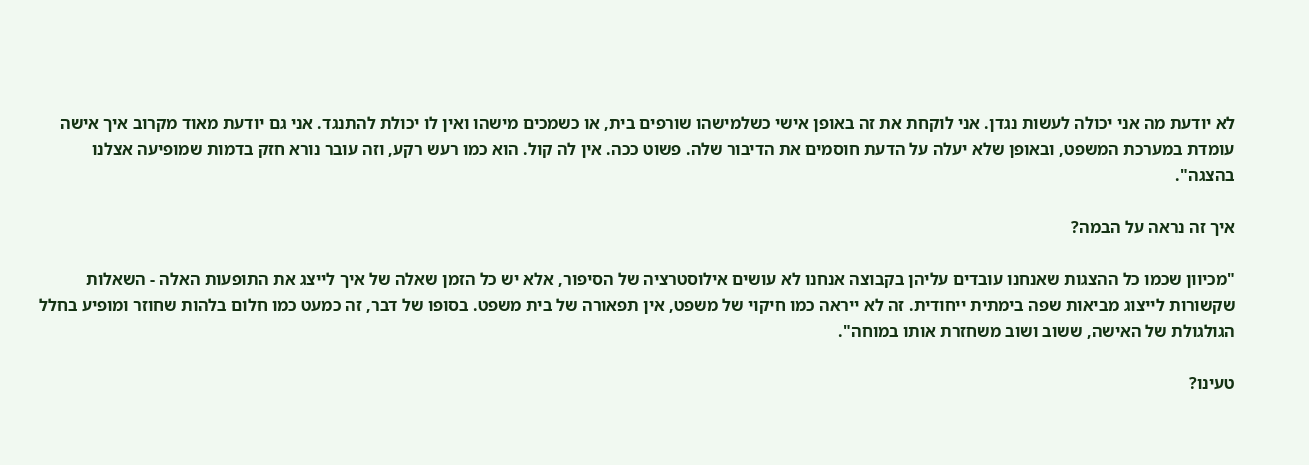לא יודעת מה אני יכולה לעשות נגדן. אני לוקחת את זה באופן אישי כשלמישהו שורפים בית, או כשמכים מישהו ואין לו יכולת להתנגד. אני גם יודעת מאוד מקרוב איך אישה עומדת במערכת המשפט, ובאופן שלא יעלה על הדעת חוסמים את הדיבור שלה. פשוט ככה. אין לה קול. הוא כמו רעש רקע, וזה עובר נורא חזק בדמות שמופיעה אצלנו בהצגה".

איך זה נראה על הבמה?

"מכיוון שכמו כל ההצגות שאנחנו עובדים עליהן בקבוצה אנחנו לא עושים אילוסטרציה של הסיפור, אלא יש כל הזמן שאלה של איך לייצג את התופעות האלה - השאלות שקשורות לייצוג מביאות שפה בימתית ייחודית. זה לא ייראה כמו חיקוי של משפט, אין תפאורה של בית משפט. בסופו של דבר, זה כמעט כמו חלום בלהות שחוזר ומופיע בחלל הגולגולת של האישה, ששוב ושוב משחזרת אותו במוחה".

טעינו?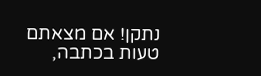נתקן! אם מצאתם טעות בכתבה,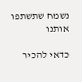נשמח שתשתפו אותנו

כדאי להכיר